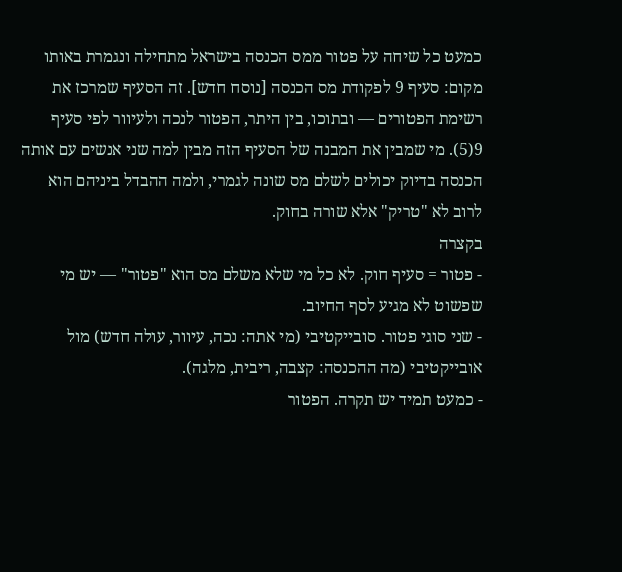כמעט כל שיחה על פטור ממס הכנסה בישראל מתחילה ונגמרת באותו מקום: סעיף 9 לפקודת מס הכנסה [נוסח חדש]. זה הסעיף שמרכז את רשימת הפטורים — ובתוכו, בין היתר, הפטור לנכה ולעיוור לפי סעיף 9(5). מי שמבין את המבנה של הסעיף הזה מבין למה שני אנשים עם אותה הכנסה בדיוק יכולים לשלם מס שונה לגמרי, ולמה ההבדל ביניהם הוא לרוב לא "טריק" אלא שורה בחוק.
בקצרה
- פטור = סעיף חוק. לא כל מי שלא משלם מס הוא "פטור" — יש מי שפשוט לא מגיע לסף החיוב.
- שני סוגי פטור. סובייקטיבי (מי אתה: נכה, עיוור, עולה חדש) מול אובייקטיבי (מה ההכנסה: קצבה, ריבית, מלגה).
- כמעט תמיד יש תקרה. הפטור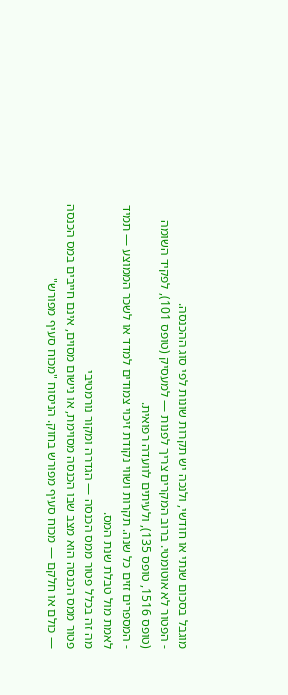מוגבל בסכום שנתי או חודשי, ולנכה יש תקרות שונות לפי סוג ההכנסה.
- הפטור לא אוטומטי. ברוב המקרים צריך לפנות — למעסיק (טופס 101), לפקיד השומה (טופס 1516, טופס 135), ולעיתים לוועדה רפואית.
- המספרים זזים כל שנה. תקרות ושווי נקודת זיכוי צמודים למדד או לשכר הממוצע — תמיד לאמת מול טבלת שנת המס.
מה זה בכלל פטור ממס הכנסה — הגדרה ומקור נורמטיבי
פטור ממס הכנסה הוא מצב שבו הכנסה מסוימת, או נישום מסוים, אינם חייבים במס הכנסה — כולם או חלקם — מכוח סעיף מפורש בחוק. הניסוח "מכוח סעיף מפורש"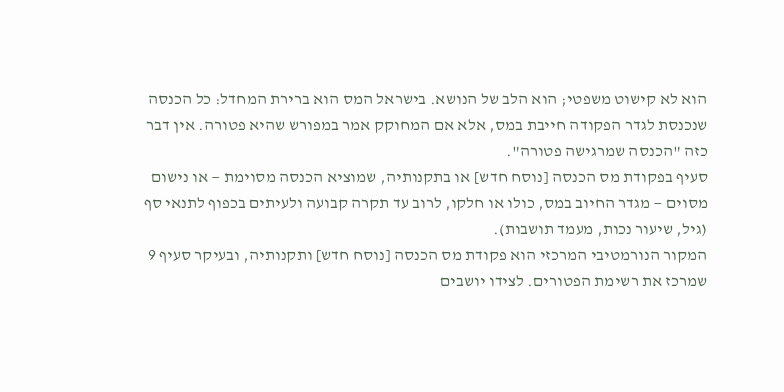הוא לא קישוט משפטי; הוא הלב של הנושא. בישראל המס הוא ברירת המחדל: כל הכנסה שנכנסת לגדר הפקודה חייבת במס, אלא אם המחוקק אמר במפורש שהיא פטורה. אין דבר כזה "הכנסה שמרגישה פטורה".
סעיף בפקודת מס הכנסה [נוסח חדש] או בתקנותיה, שמוציא הכנסה מסוימת — או נישום מסוים — מגדר החיוב במס, כולו או חלקו, לרוב עד תקרה קבועה ולעיתים בכפוף לתנאי סף (גיל, שיעור נכות, מעמד תושבות).
המקור הנורמטיבי המרכזי הוא פקודת מס הכנסה [נוסח חדש] ותקנותיה, ובעיקר סעיף 9 שמרכז את רשימת הפטורים. לצידו יושבים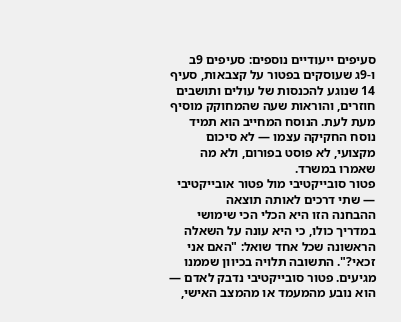סעיפים ייעודיים נוספים: סעיפים 9ב ו-9ג שעוסקים בפטור על קצבאות, סעיף 14 שנוגע להכנסות של עולים ותושבים חוזרים, והוראות שעה שהמחוקק מוסיף מעת לעת. הנוסח המחייב הוא תמיד נוסח החקיקה עצמו — לא סיכום מקצועי, לא פוסט בפורום, ולא מה שאמרו במשרד.
פטור סובייקטיבי מול פטור אובייקטיבי — שתי דרכים לאותה תוצאה
ההבחנה הזו היא הכלי הכי שימושי במדריך כולו, כי היא עונה על השאלה הראשונה שכל אחד שואל: "האם אני זכאי?". התשובה תלויה בכיוון שממנו מגיעים. פטור סובייקטיבי נדבק לאדם — הוא נובע מהמעמד או מהמצב האישי,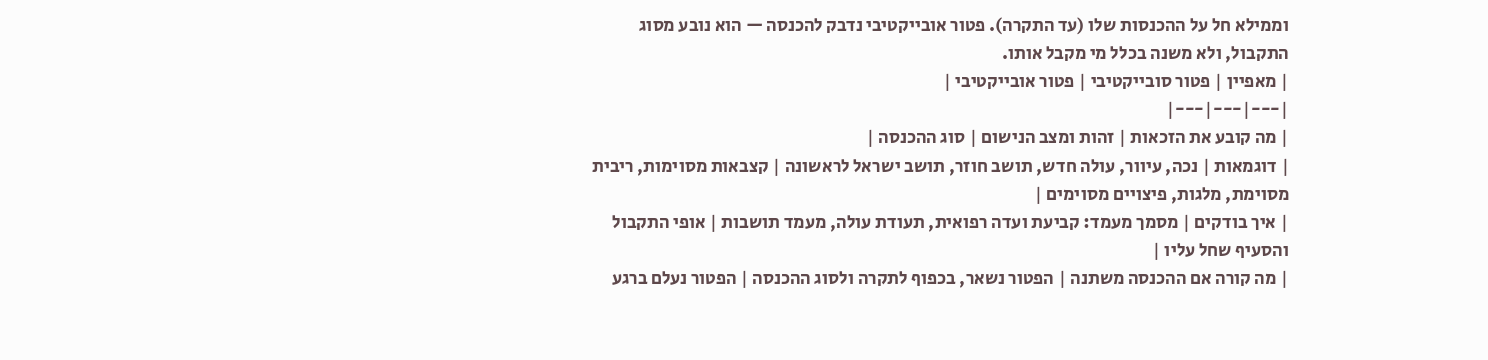וממילא חל על ההכנסות שלו (עד התקרה). פטור אובייקטיבי נדבק להכנסה — הוא נובע מסוג התקבול, ולא משנה בכלל מי מקבל אותו.
| מאפיין | פטור סובייקטיבי | פטור אובייקטיבי |
|---|---|---|
| מה קובע את הזכאות | זהות ומצב הנישום | סוג ההכנסה |
| דוגמאות | נכה, עיוור, עולה חדש, תושב חוזר, תושב ישראל לראשונה | קצבאות מסוימות, ריבית מסוימת, מלגות, פיצויים מסוימים |
| איך בודקים | מסמך מעמד: קביעת ועדה רפואית, תעודת עולה, מעמד תושבות | אופי התקבול והסעיף שחל עליו |
| מה קורה אם ההכנסה משתנה | הפטור נשאר, בכפוף לתקרה ולסוג ההכנסה | הפטור נעלם ברגע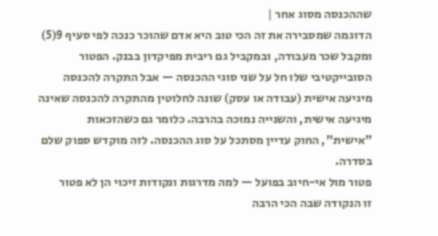שההכנסה מסוג אחר |
הדוגמה שמסבירה את זה הכי טוב היא אדם שהוכר כנכה לפי סעיף 9(5) ומקבל שכר מעבודה, ובמקביל גם ריבית מפיקדון בבנק. הפטור הסובייקטיבי שלו חל על שני סוגי ההכנסה — אבל התקרה להכנסה מיגיעה אישית (עבודה או עסק) שונה לחלוטין מהתקרה להכנסה שאינה מיגיעה אישית, והשנייה נמוכה בהרבה. כלומר גם כשהזכאות "אישית", החוק עדיין מסתכל על סוג ההכנסה. לזה מוקדש ספוק שלם בסדרה.
פטור מול אי-חיוב בפועל — למה מדרגות ונקודות זיכוי הן לא פטור
זו הנקודה שבה הכי הרבה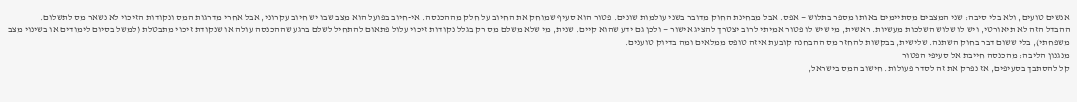אנשים טועים, ולא בלי סיבה: שני המצבים מסתיימים באותו מספר בתלוש — אפס. אבל מבחינת החוק מדובר בשני עולמות שונים. פטור הוא סעיף שמוחק את החיוב על חלק מההכנסה. אי-חיוב בפועל הוא מצב שבו יש חיוב עקרוני, אבל אחרי מדרגות המס ונקודות הזיכוי לא נשאר מס לתשלום.
ההבדל הזה לא תיאורטי, ויש לו שלוש השלכות מעשיות. ראשית, מי שיש לו פטור אמיתי לרוב יצטרך להציג אישור — ולכן גם ידע שהוא קיים. שנית, מי שלא משלם מס רק בגלל נקודות זיכוי עלול פתאום להתחיל לשלם ברגע שההכנסה עולה או שנקודת זיכוי מתבטלת (למשל בסיום לימודים או בשינוי מצב משפחתי), בלי ששום דבר בחוק השתנה. שלישית, בבקשות להחזר מס ההבחנה קובעת איזה טופס ממלאים ומה בדיוק טוענים.
מנגנון הליבה: מהכנסה חייבת אל סעיפי הפטור
קל להסתבך בסעיפים, אז נפרק את זה לסדר פעולות. חישוב המס בישראל,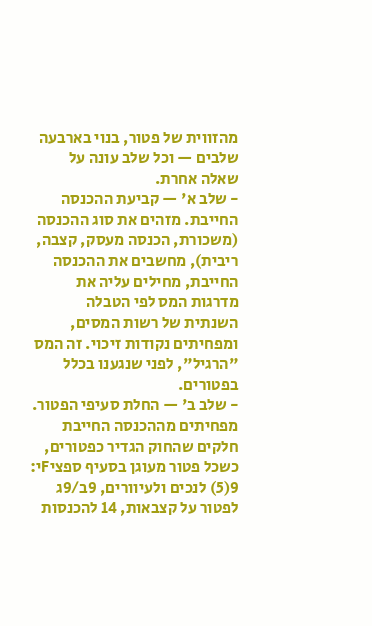מהזווית של פטור, בנוי בארבעה שלבים — וכל שלב עונה על שאלה אחרת.
- שלב א' — קביעת ההכנסה החייבת. מזהים את סוג ההכנסה (משכורת, הכנסה מעסק, קצבה, ריבית), מחשבים את ההכנסה החייבת, מחילים עליה את מדרגות המס לפי הטבלה השנתית של רשות המסים, ומפחיתים נקודות זיכוי. זה המס "הרגיל", לפני שנגענו בכלל בפטורים.
- שלב ב' — החלת סעיפי הפטור. מפחיתים מההכנסה החייבת חלקים שהחוק הגדיר כפטורים, כשכל פטור מעוגן בסעיף ספציFי: 9(5) לנכים ולעיוורים, 9ב/9ג לפטור על קצבאות, 14 להכנסות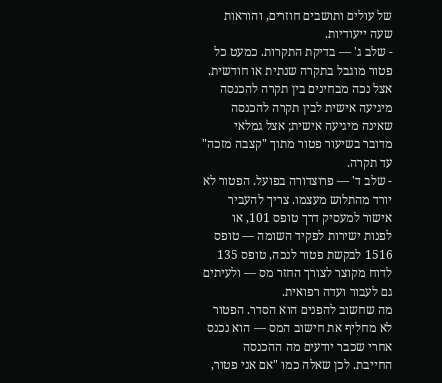של עולים ותושבים חוזרים, והוראות שעה ייעודיות.
- שלב ג' — בדיקת התקרות. כמעט כל פטור מוגבל בתקרה שנתית או חודשית. אצל נכה מבחינים בין תקרה להכנסה מיגיעה אישית לבין תקרה להכנסה שאינה מיגיעה אישית; אצל גמלאי מדובר בשיעור פטור מתוך "קצבה מזכה" עד תקרה.
- שלב ד' — פרוצדורה בפועל. הפטור לא יורד מהתלוש מעצמו. צריך להעביר אישור למעסיק דרך טופס 101, או לפנות ישירות לפקיד השומה — טופס 1516 לבקשת פטור לנכה, טופס 135 לדוח מקוצר לצורך החזר מס — ולעיתים גם לעבור ועדה רפואית.
מה שחשוב להפנים הוא הסדר. הפטור לא מחליף את חישוב המס — הוא נכנס אחרי שכבר יודעים מה ההכנסה החייבת. לכן שאלה כמו "אם אני פטור,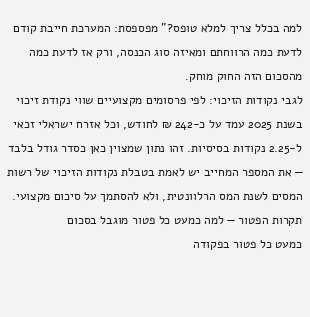למה בכלל צריך למלא טופס?" מפספסת: המערכת חייבת קודם לדעת כמה הרווחתם ומאיזה סוג הכנסה, ורק אז לדעת כמה מהסכום הזה החוק מוחק.
לגבי נקודות הזיכוי: לפי פרסומים מקצועיים שווי נקודת זיכוי בשנת 2025 עמד על כ-242 ₪ לחודש, וכל אזרח ישראלי זכאי ל-2.25 נקודות בסיסיות. זהו נתון שמצוין כאן כסדר גודל בלבד — את המספר המחייב יש לאמת בטבלת נקודות הזיכוי של רשות המסים לשנת המס הרלוונטית, ולא להסתמך על סיכום מקצועי.
תקרות הפטור — למה כמעט כל פטור מוגבל בסכום
כמעט כל פטור בפקודה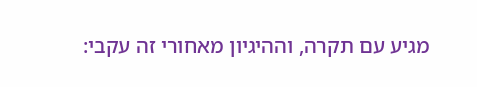מגיע עם תקרה, וההיגיון מאחורי זה עקבי: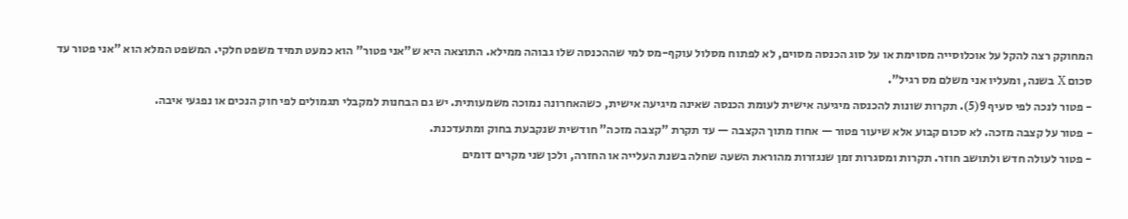המחוקק רצה להקל על אוכלוסייה מסוימת או על סוג הכנסה מסוים, לא לפתוח מסלול עוקף-מס למי שההכנסה שלו גבוהה ממילא. התוצאה היא ש"אני פטור" הוא כמעט תמיד משפט חלקי. המשפט המלא הוא "אני פטור עד סכום X בשנה, ומעליו אני משלם מס רגיל".
- פטור לנכה לפי סעיף 9(5). תקרות שונות להכנסה מיגיעה אישית לעומת הכנסה שאינה מיגיעה אישית, כשהאחרונה נמוכה משמעותית. יש גם הבחנות למקבלי תגמולים לפי חוק הנכים או נפגעי איבה.
- פטור על קצבה מזכה. לא סכום קבוע אלא שיעור פטור — אחוז מתוך הקצבה — עד תקרת "קצבה מזכה" חודשית שנקבעת בחוק ומתעדכנת.
- פטור לעולה חדש ולתושב חוזר. תקרות ומסגרות זמן שנגזרות מהוראת השעה שחלה בשנת העלייה או החזרה, ולכן שני מקרים דומים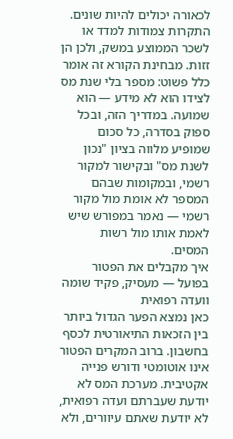לכאורה יכולים להיות שונים.
התקרות צמודות למדד או לשכר הממוצע במשק, ולכן הן זזות. מבחינת הקורא זה אומר כלל פשוט: מספר בלי שנת מס לצידו הוא לא מידע — הוא שמועה. במדריך הזה, ובכל ספוק בסדרה, כל סכום שמופיע מלווה בציון "נכון לשנת מס" ובקישור למקור רשמי, ובמקומות שבהם המספר לא אומת מול מקור רשמי — נאמר במפורש שיש לאמת אותו מול רשות המסים.
איך מקבלים את הפטור בפועל — מעסיק, פקיד שומה וועדה רפואית
כאן נמצא הפער הגדול ביותר בין הזכאות התיאורטית לכסף בחשבון. ברוב המקרים הפטור אינו אוטומטי ודורש פנייה אקטיבית. מערכת המס לא יודעת שעברתם ועדה רפואית, לא יודעת שאתם עיוורים, ולא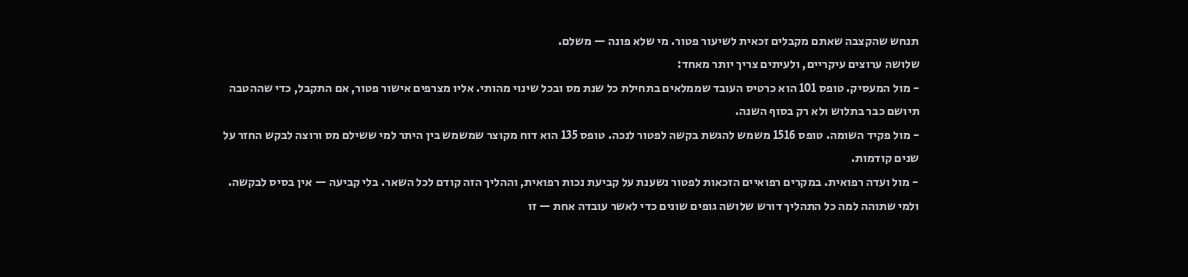תנחש שהקצבה שאתם מקבלים זכאית לשיעור פטור. מי שלא פונה — משלם.
שלושה ערוצים עיקריים, ולעיתים צריך יותר מאחד:
- מול המעסיק. טופס 101 הוא כרטיס העובד שממלאים בתחילת כל שנת מס ובכל שינוי מהותי. אליו מצרפים אישור פטור, אם התקבל, כדי שההטבה תיושם כבר בתלוש ולא רק בסוף השנה.
- מול פקיד השומה. טופס 1516 משמש להגשת בקשה לפטור לנכה. טופס 135 הוא דוח מקוצר שמשמש בין היתר למי ששילם מס ורוצה לבקש החזר על שנים קודמות.
- מול ועדה רפואית. במקרים רפואיים הזכאות לפטור נשענת על קביעת נכות רפואית, וההליך הזה קודם לכל השאר. בלי קביעה — אין בסיס לבקשה.
ולמי שתוהה למה כל התהליך דורש שלושה גופים שונים כדי לאשר עובדה אחת — זו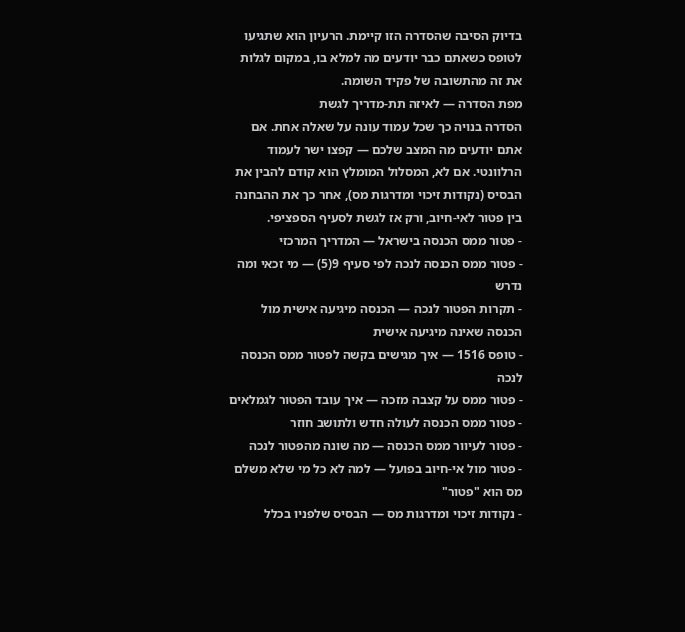בדיוק הסיבה שהסדרה הזו קיימת. הרעיון הוא שתגיעו לטופס כשאתם כבר יודעים מה למלא בו, במקום לגלות את זה מהתשובה של פקיד השומה.
מפת הסדרה — לאיזה תת-מדריך לגשת
הסדרה בנויה כך שכל עמוד עונה על שאלה אחת. אם אתם יודעים מה המצב שלכם — קפצו ישר לעמוד הרלוונטי. אם לא, המסלול המומלץ הוא קודם להבין את הבסיס (נקודות זיכוי ומדרגות מס), אחר כך את ההבחנה בין פטור לאי-חיוב, ורק אז לגשת לסעיף הספציפי.
- פטור ממס הכנסה בישראל — המדריך המרכזי
- פטור ממס הכנסה לנכה לפי סעיף 9(5) — מי זכאי ומה נדרש
- תקרות הפטור לנכה — הכנסה מיגיעה אישית מול הכנסה שאינה מיגיעה אישית
- טופס 1516 — איך מגישים בקשה לפטור ממס הכנסה לנכה
- פטור ממס על קצבה מזכה — איך עובד הפטור לגמלאים
- פטור ממס הכנסה לעולה חדש ולתושב חוזר
- פטור לעיוור ממס הכנסה — מה שונה מהפטור לנכה
- פטור מול אי-חיוב בפועל — למה לא כל מי שלא משלם מס הוא "פטור"
- נקודות זיכוי ומדרגות מס — הבסיס שלפניו בכלל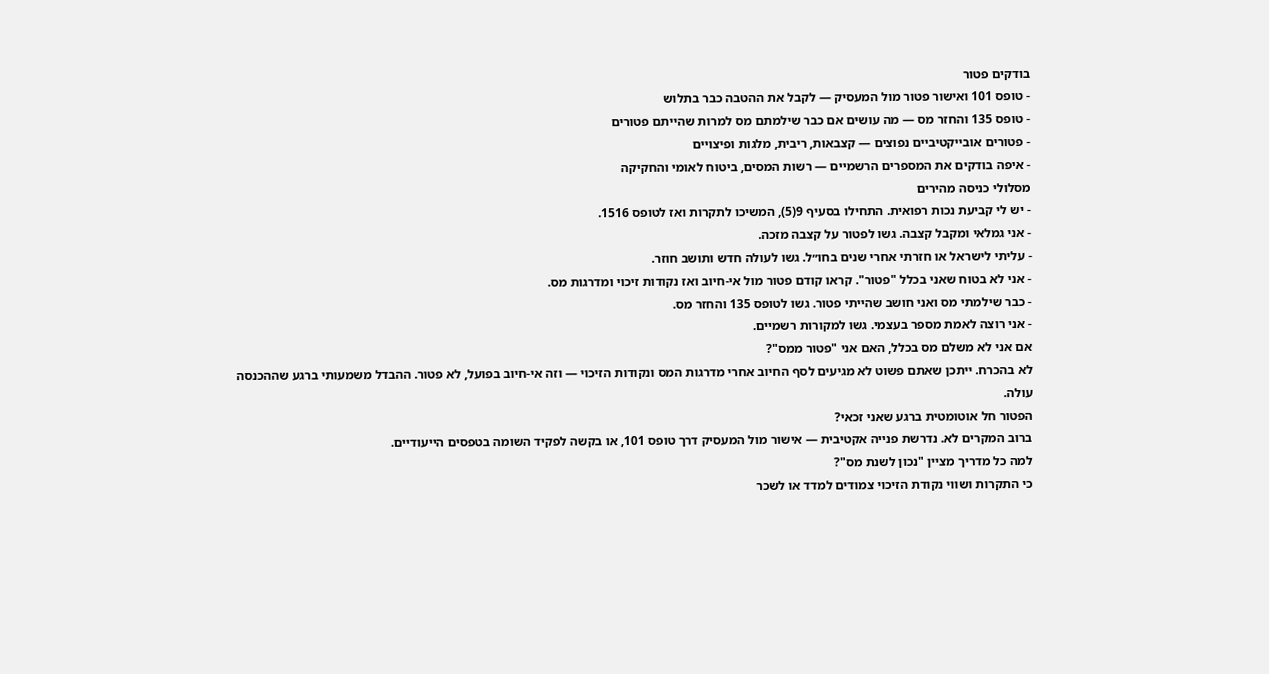בודקים פטור
- טופס 101 ואישור פטור מול המעסיק — לקבל את ההטבה כבר בתלוש
- טופס 135 והחזר מס — מה עושים אם כבר שילמתם מס למרות שהייתם פטורים
- פטורים אובייקטיביים נפוצים — קצבאות, ריבית, מלגות ופיצויים
- איפה בודקים את המספרים הרשמיים — רשות המסים, ביטוח לאומי והחקיקה
מסלולי כניסה מהירים
- יש לי קביעת נכות רפואית. התחילו בסעיף 9(5), המשיכו לתקרות ואז לטופס 1516.
- אני גמלאי ומקבל קצבה. גשו לפטור על קצבה מזכה.
- עליתי לישראל או חזרתי אחרי שנים בחו״ל. גשו לעולה חדש ותושב חוזר.
- אני לא בטוח שאני בכלל "פטור". קראו קודם פטור מול אי-חיוב ואז נקודות זיכוי ומדרגות מס.
- כבר שילמתי מס ואני חושב שהייתי פטור. גשו לטופס 135 והחזר מס.
- אני רוצה לאמת מספר בעצמי. גשו למקורות רשמיים.
אם אני לא משלם מס בכלל, האם אני "פטור ממס"?
לא בהכרח. ייתכן שאתם פשוט לא מגיעים לסף החיוב אחרי מדרגות המס ונקודות הזיכוי — וזה אי-חיוב בפועל, לא פטור. ההבדל משמעותי ברגע שההכנסה עולה.
הפטור חל אוטומטית ברגע שאני זכאי?
ברוב המקרים לא. נדרשת פנייה אקטיבית — אישור מול המעסיק דרך טופס 101, או בקשה לפקיד השומה בטפסים הייעודיים.
למה כל מדריך מציין "נכון לשנת מס"?
כי התקרות ושווי נקודת הזיכוי צמודים למדד או לשכר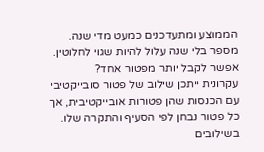הממוצע ומתעדכנים כמעט מדי שנה. מספר בלי שנה עלול להיות שגוי לחלוטין.
אפשר לקבל יותר מפטור אחד?
עקרונית ייתכן שילוב של פטור סובייקטיבי עם הכנסות שהן פטורות אובייקטיבית, אך כל פטור נבחן לפי הסעיף והתקרה שלו. בשילובים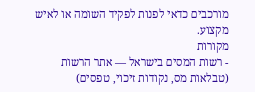מורכבים כדאי לפנות לפקיד השומה או לאיש מקצוע.
מקורות
- רשות המסים בישראל — אתר הרשות (טבלאות מס, נקודות זיכוי, טפסים)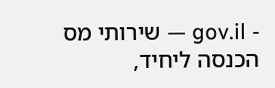- gov.il — שירותי מס הכנסה ליחיד,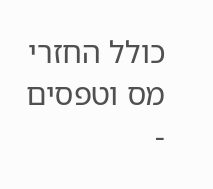כולל החזרי מס וטפסים
-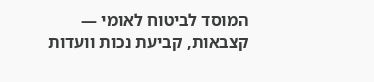המוסד לביטוח לאומי — קצבאות, קביעת נכות וועדות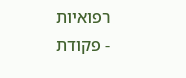רפואיות
- פקודת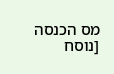מס הכנסה [נוסח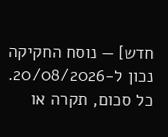חדש] — נוסח החקיקה
נכון ל-20/08/2026. כל סכום, תקרה או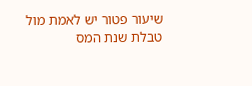שיעור פטור יש לאמת מול טבלת שנת המס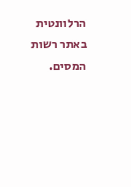הרלוונטית באתר רשות המסים.